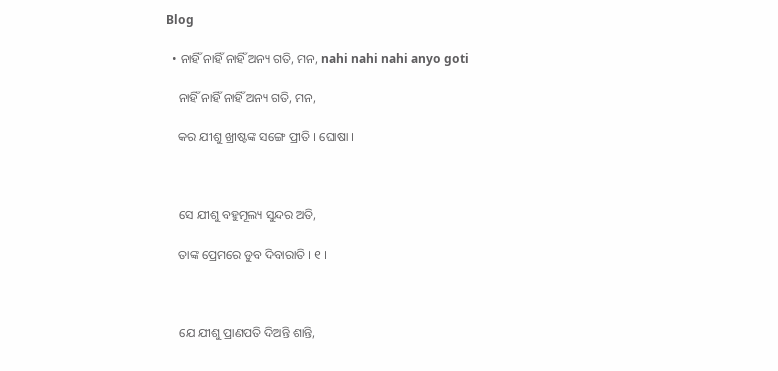Blog

  • ନାହିଁ ନାହିଁ ନାହିଁ ଅନ୍ୟ ଗତି, ମନ, nahi nahi nahi anyo goti

    ନାହିଁ ନାହିଁ ନାହିଁ ଅନ୍ୟ ଗତି, ମନ,

    କର ଯୀଶୁ ଖ୍ରୀଷ୍ଟଙ୍କ ସଙ୍ଗେ ପ୍ରୀତି । ଘୋଷା ।



    ସେ ଯୀଶୁ ବହୁମୂଲ୍ୟ ସୁନ୍ଦର ଅତି,

    ତାଙ୍କ ପ୍ରେମରେ ଡୁବ ଦିବାରାତି । ୧ ।



    ଯେ ଯୀଶୁ ପ୍ରାଣପତି ଦିଅନ୍ତି ଶାନ୍ତି,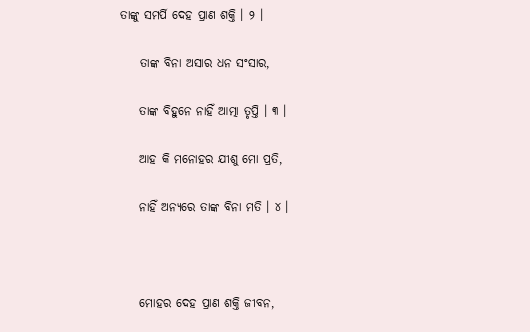ତାଙ୍କୁ ସମର୍ପି ଦେହ ପ୍ରାଣ ଶକ୍ତି । ୨ ।

    ତାଙ୍କ ବିନା ଅସାର ଧନ ସଂସାର,

    ତାଙ୍କ ବିହୁନେ ନାହିଁ ଆତ୍ମା ତୃପ୍ତି । ୩ ।

    ଆହ କି ମନୋହର ଯୀଶୁ ମୋ ପ୍ରତି,

    ନାହିଁ ଅନ୍ୟରେ ତାଙ୍କ ବିନା ମତି । ୪ ।



    ମୋହର ଦେହ ପ୍ରାଣ ଶକ୍ତି ଜୀବନ,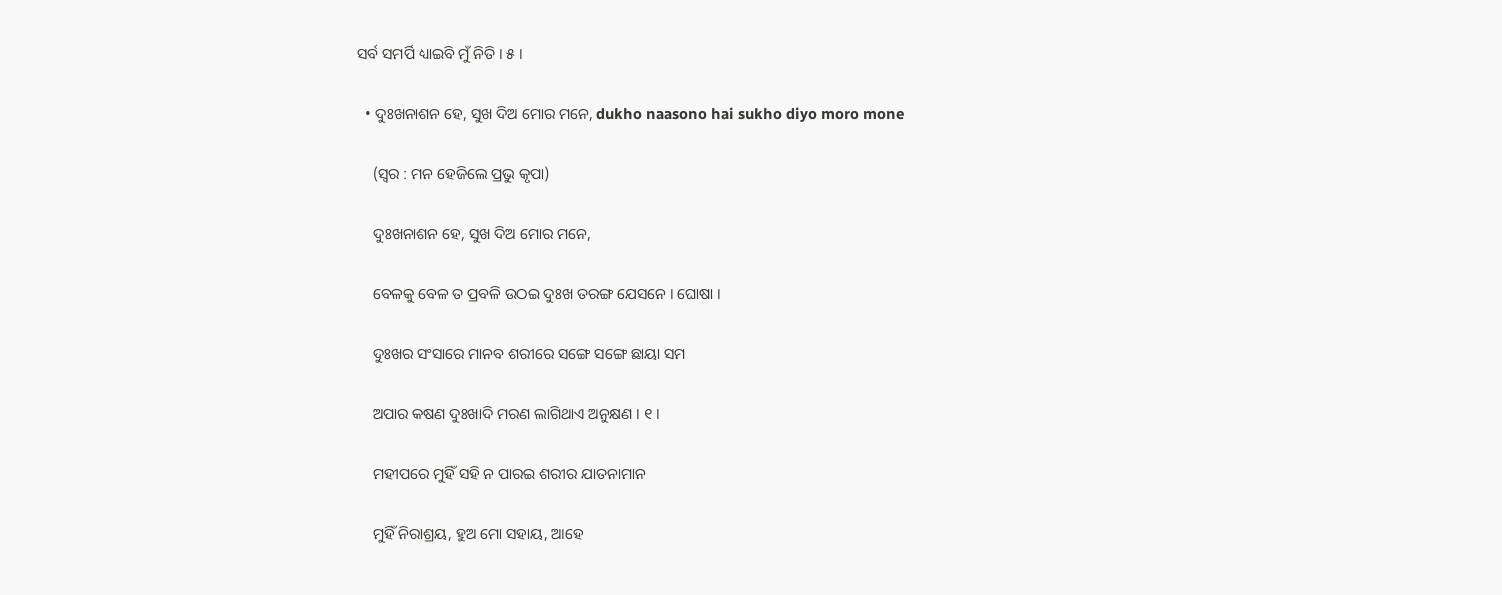ସର୍ବ ସମର୍ପି ଧ୍ୟାଇବି ମୁଁ ନିତି । ୫ ।

  • ଦୁଃଖନାଶନ ହେ, ସୁଖ ଦିଅ ମୋର ମନେ, dukho naasono hai sukho diyo moro mone

    (ସ୍ୱର : ମନ ହେଜିଲେ ପ୍ରଭୁ କୃପା)

    ଦୁଃଖନାଶନ ହେ, ସୁଖ ଦିଅ ମୋର ମନେ,

    ବେଳକୁ ବେଳ ତ ପ୍ରବଳି ଉଠଇ ଦୁଃଖ ତରଙ୍ଗ ଯେସନେ । ଘୋଷା ।

    ଦୁଃଖର ସଂସାରେ ମାନବ ଶରୀରେ ସଙ୍ଗେ ସଙ୍ଗେ ଛାୟା ସମ

    ଅପାର କଷଣ ଦୁଃଖାଦି ମରଣ ଲାଗିଥାଏ ଅନୁକ୍ଷଣ । ୧ ।

    ମହୀପରେ ମୁହିଁ ସହି ନ ପାରଇ ଶରୀର ଯାତନାମାନ

    ମୁହିଁ ନିରାଶ୍ରୟ, ହୁଅ ମୋ ସହାୟ, ଆହେ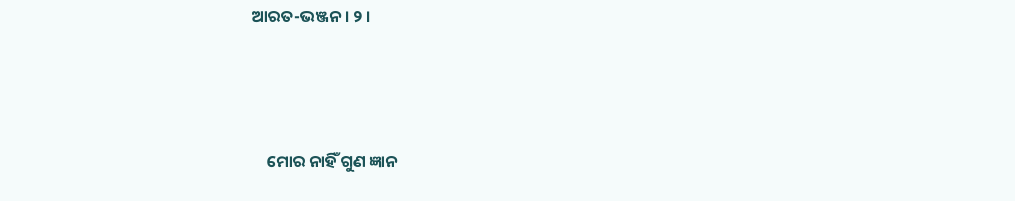ଆରତ-ଭଞ୍ଜନ । ୨ ।



    ମୋର ନାହିଁ ଗୁଣ ଜ୍ଞାନ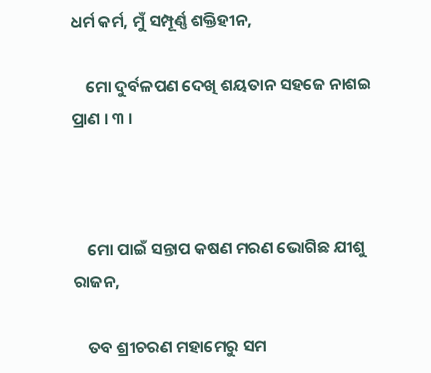ଧର୍ମ କର୍ମ, ମୁଁ ସମ୍ପୂର୍ଣ୍ଣ ଶକ୍ତିହୀନ,

    ମୋ ଦୁର୍ବଳପଣ ଦେଖି ଶୟତାନ ସହଜେ ନାଶଇ ପ୍ରାଣ । ୩ ।



    ମୋ ପାଇଁ ସନ୍ତାପ କଷଣ ମରଣ ଭୋଗିଛ ଯୀଶୁ ରାଜନ,

    ତବ ଶ୍ରୀଚରଣ ମହାମେରୁ ସମ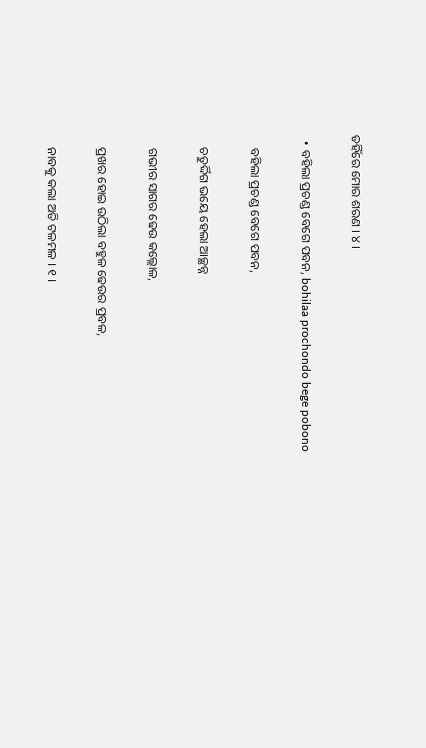ତହିଁରେ ମୋର ଶରଣ । ୪ ।

  • ବହିଲା ପ୍ରଚଣ୍ଡ ବେଗେ ପବନ, bohilaa prochondo bege pobono

    ବହିଲା ପ୍ରଚଣ୍ଡ ବେଗେ ପବନ,

    ଚତୁର୍ଦ୍ଦିଗ ଭୟେ ହେଲା ଆଚ୍ଛନ୍ନ

    ଗଭୀର ସାଗର ଢେଉ କଲ୍ଲୋଳ,

    ପ୍ରଖର ହୋଇ ଉଠିଲା ବହୁଳ ଢେଉର ପ୍ରବଳ,

    ନାବକୁ କଲା ଅତି ଟଳମଳ । ୧ ।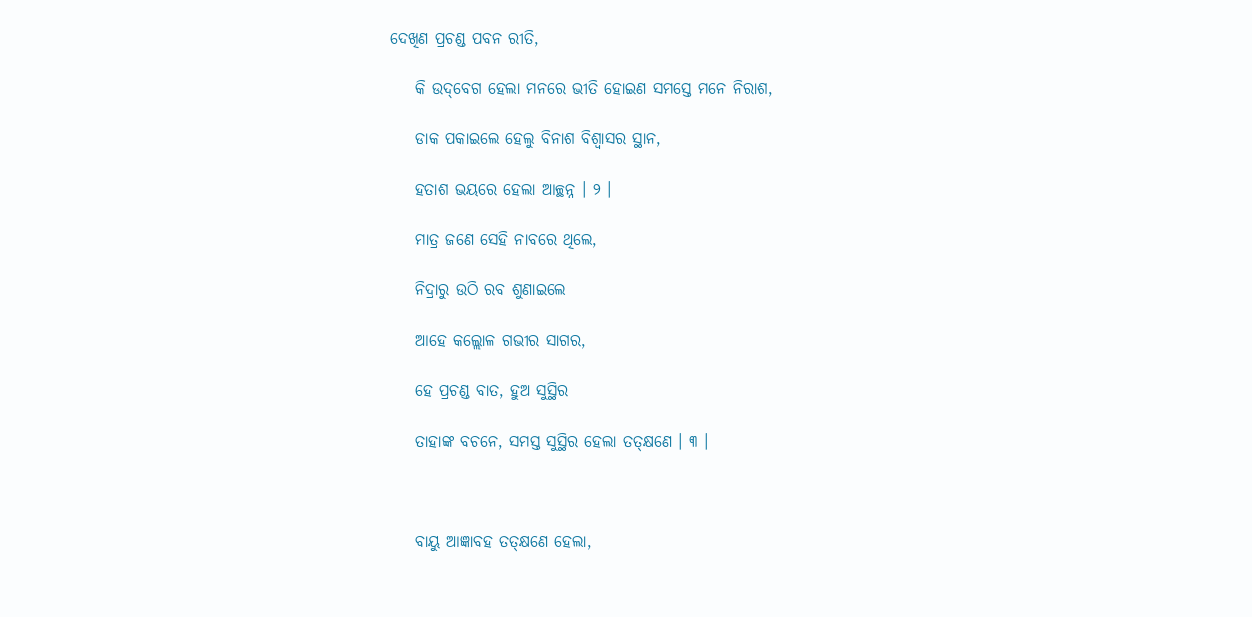ଦେଖିଣ ପ୍ରଚଣ୍ଡ ପବନ ରୀତି,

    କି ଉଦ୍‌ବେଗ ହେଲା ମନରେ ଭୀତି ହୋଇଣ ସମସ୍ତେ ମନେ ନିରାଶ,

    ଡାକ ପକାଇଲେ ହେଲୁ ବିନାଶ ବିଶ୍ୱାସର ସ୍ଥାନ,

    ହତାଶ ଭୟରେ ହେଲା ଆଚ୍ଛନ୍ନ । ୨ ।

    ମାତ୍ର ଜଣେ ସେହି ନାବରେ ଥିଲେ,

    ନିଦ୍ରାରୁ ଉଠି ରବ ଶୁଣାଇଲେ

    ଆହେ କଲ୍ଲୋଳ ଗଭୀର ସାଗର,

    ହେ ପ୍ରଚଣ୍ଡ ବାତ, ହୁଅ ସୁସ୍ଥିର

    ତାହାଙ୍କ ବଚନେ, ସମସ୍ତ ସୁସ୍ଥିର ହେଲା ତତ୍‌କ୍ଷଣେ । ୩ ।



    ବାୟୁ ଆଜ୍ଞାବହ ତତ୍‌କ୍ଷଣେ ହେଲା,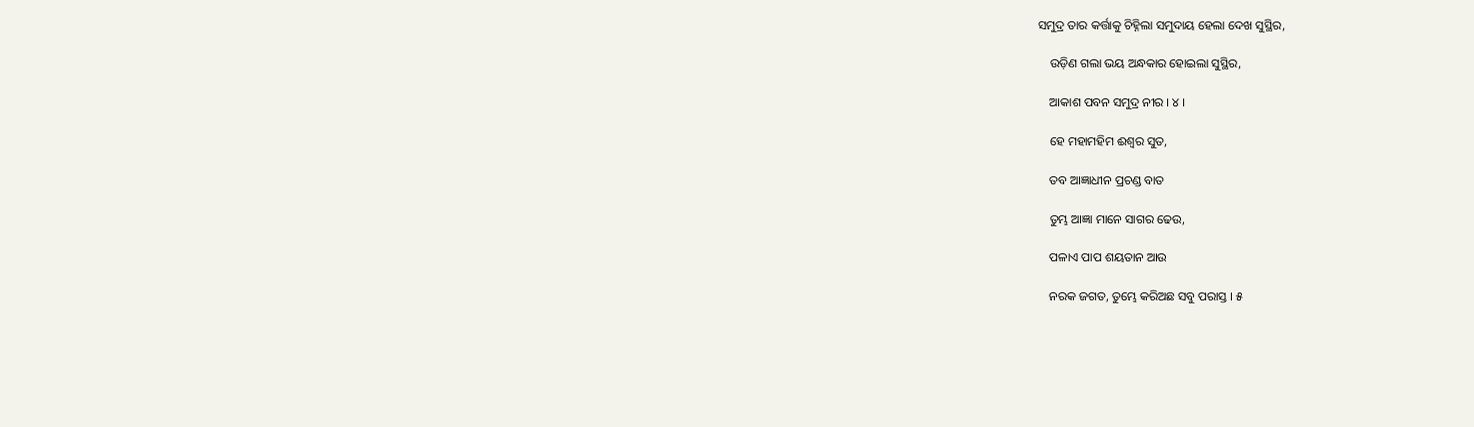ସମୁଦ୍ର ତାର କର୍ତ୍ତାକୁ ଚିହ୍ନିଲା ସମୁଦାୟ ହେଲା ଦେଖ ସୁସ୍ଥିର,

    ଉଡ଼ିଣ ଗଲା ଭୟ ଅନ୍ଧକାର ହୋଇଲା ସୁସ୍ଥିର,

    ଆକାଶ ପବନ ସମୁଦ୍ର ନୀର । ୪ ।

    ହେ ମହାମହିମ ଈଶ୍ୱର ସୁତ,

    ତବ ଆଜ୍ଞାଧୀନ ପ୍ରଚଣ୍ଡ ବାତ

    ତୁମ୍ଭ ଆଜ୍ଞା ମାନେ ସାଗର ଢେଉ,

    ପଳାଏ ପାପ ଶୟତାନ ଆଉ

    ନରକ ଜଗତ, ତୁମ୍ଭେ କରିଅଛ ସବୁ ପରାସ୍ତ । ୫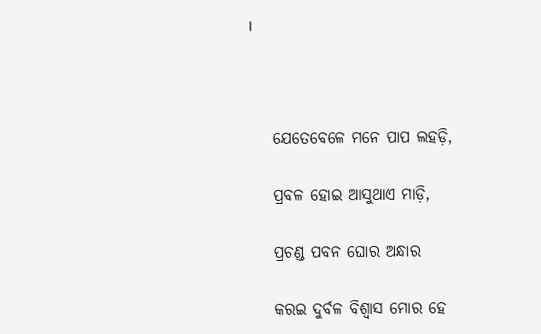।



    ଯେତେବେଳେ ମନେ ପାପ ଲହଡ଼ି,

    ପ୍ରବଳ ହୋଇ ଆସୁଥାଏ ମାଡ଼ି,

    ପ୍ରଚଣ୍ଡ ପବନ ଘୋର ଅନ୍ଧାର

    କରଇ ଦୁର୍ବଳ ବିଶ୍ୱାସ ମୋର ହେ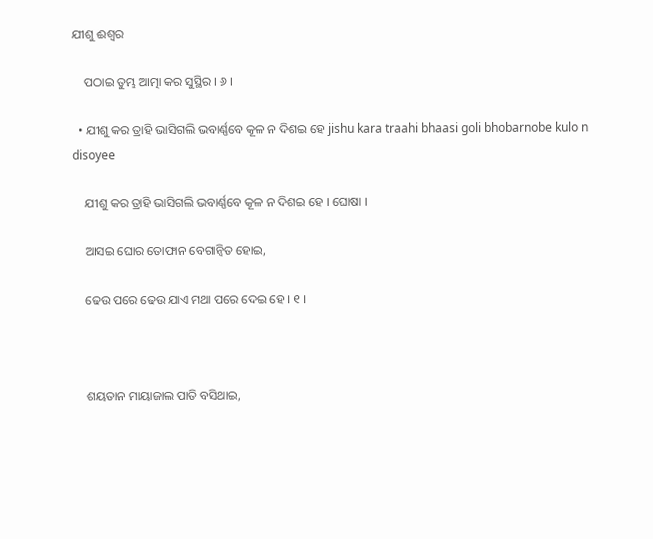ଯୀଶୁ ଈଶ୍ୱର

    ପଠାଇ ତୁମ୍ଭ ଆତ୍ମା କର ସୁସ୍ଥିର । ୬ ।

  • ଯୀଶୁ କର ତ୍ରାହି ଭାସିଗଲି ଭବାର୍ଣ୍ଣବେ କୂଳ ନ ଦିଶଇ ହେ jishu kara traahi bhaasi goli bhobarnobe kulo n disoyee

    ଯୀଶୁ କର ତ୍ରାହି ଭାସିଗଲି ଭବାର୍ଣ୍ଣବେ କୂଳ ନ ଦିଶଇ ହେ । ଘୋଷା ।

    ଆସଇ ଘୋର ତୋଫାନ ବେଗାନ୍ୱିତ ହୋଇ,

    ଢେଉ ପରେ ଢେଉ ଯାଏ ମଥା ପରେ ଦେଇ ହେ । ୧ ।



    ଶୟତାନ ମାୟାଜାଲ ପାତି ବସିଥାଇ,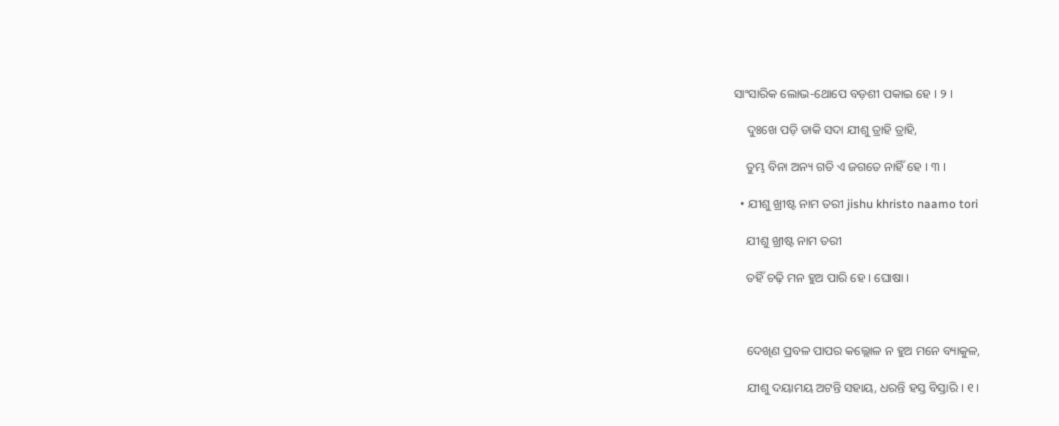ସାଂସାରିକ ଲୋଭ-ଥୋପେ ବଡ଼ଶୀ ପକାଇ ହେ । ୨ ।

    ଦୁଃଖେ ପଡ଼ି ଡାକି ସଦା ଯୀଶୁ ତ୍ରାହି ତ୍ରାହି,

    ତୁମ୍ଭ ବିନା ଅନ୍ୟ ଗତି ଏ ଜଗତେ ନାହିଁ ହେ । ୩ ।

  • ଯୀଶୁ ଖ୍ରୀଷ୍ଟ ନାମ ତରୀ jishu khristo naamo tori

    ଯୀଶୁ ଖ୍ରୀଷ୍ଟ ନାମ ତରୀ

    ତହିଁ ଚଢ଼ି ମନ ହୁଅ ପାରି ହେ । ଘୋଷା ।



    ଦେଖିଣ ପ୍ରବଳ ପାପର କଲ୍ଲୋଳ ନ ହୁଅ ମନେ ବ୍ୟାକୁଳ,

    ଯୀଶୁ ଦୟାମୟ ଅଟନ୍ତି ସହାୟ, ଧରନ୍ତି ହସ୍ତ ବିସ୍ତାରି । ୧ ।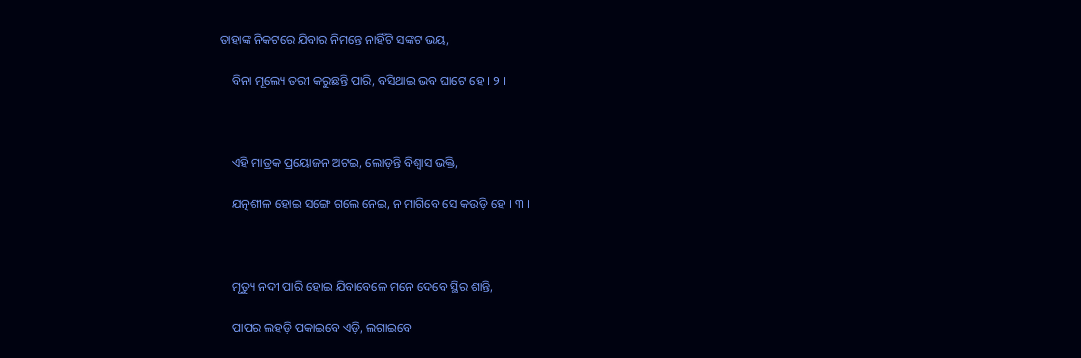ତାହାଙ୍କ ନିକଟରେ ଯିବାର ନିମନ୍ତେ ନାହିଁଟି ସଙ୍କଟ ଭୟ,

    ବିନା ମୂଲ୍ୟେ ତରୀ କରୁଛନ୍ତି ପାରି, ବସିଥାଇ ଭବ ଘାଟେ ହେ । ୨ ।



    ଏହି ମାତ୍ରକ ପ୍ରୟୋଜନ ଅଟଇ, ଲୋଡ଼ନ୍ତି ବିଶ୍ୱାସ ଭକ୍ତି,

    ଯତ୍ନଶୀଳ ହୋଇ ସଙ୍ଗେ ଗଲେ ନେଇ, ନ ମାଗିବେ ସେ କଉଡ଼ି ହେ । ୩ ।



    ମୃତ୍ୟୁ ନଦୀ ପାରି ହୋଇ ଯିବାବେଳେ ମନେ ଦେବେ ସ୍ଥିର ଶାନ୍ତି,

    ପାପର ଲହଡ଼ି ପକାଇବେ ଏଡ଼ି, ଲଗାଇବେ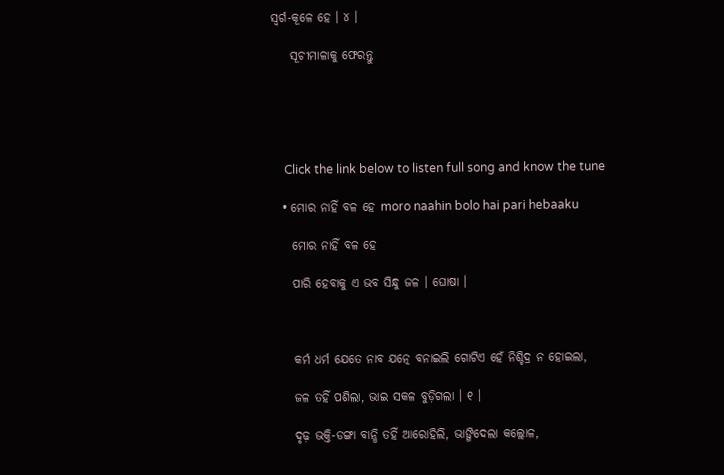ସ୍ୱର୍ଗ-କୂଳେ ହେ । ୪ ।

    ସୂଚୀମାଳାକୁ ଫେରନ୍ତୁ





    Click the link below to listen full song and know the tune

  • ମୋର ନାହିଁ ବଳ ହେ moro naahin bolo hai pari hebaaku

    ମୋର ନାହିଁ ବଳ ହେ

    ପାରି ହେବାକୁ ଏ ଭବ ସିନ୍ଧୁ ଜଳ । ଘୋଷା ।



    କର୍ମ ଧର୍ମ ଯେତେ ନାବ ଯତ୍ନେ ବନାଇଲି ଗୋଟିଏ ହେଁ ନିଶ୍ଚିଦ୍ର ନ ହୋଇଲା,

    ଜଳ ତହିଁ ପଶିଲା, ଭାଇ ସକଳ ବୁଡ଼ିଗଲା । ୧ ।

    ଦୃଢ଼ ଭକ୍ତି-ଡଙ୍ଗା ବାନ୍ଧି ତହିଁ ଆରୋହିଲି, ଭାଙ୍ଗିଦେଲା କଲ୍ଲୋଳ,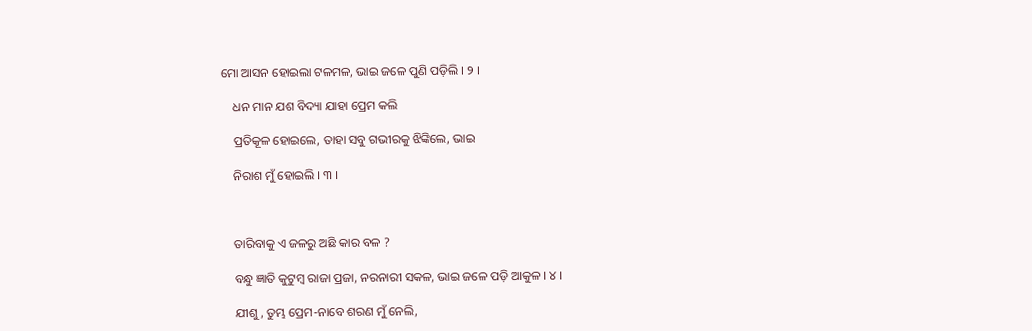ମୋ ଆସନ ହୋଇଲା ଟଳମଳ, ଭାଇ ଜଳେ ପୁଣି ପଡ଼ିଲି । ୨ ।

    ଧନ ମାନ ଯଶ ବିଦ୍ୟା ଯାହା ପ୍ରେମ କଲି

    ପ୍ରତିକୂଳ ହୋଇଲେ, ତାହା ସବୁ ଗଭୀରକୁ ଝିଙ୍କିଲେ, ଭାଇ

    ନିରାଶ ମୁଁ ହୋଇଲି । ୩ ।



    ତାରିବାକୁ ଏ ଜଳରୁ ଅଛି କାର ବଳ ?

    ବନ୍ଧୁ ଜ୍ଞାତି କୁଟୁମ୍ବ ରାଜା ପ୍ରଜା, ନରନାରୀ ସକଳ, ଭାଇ ଜଳେ ପଡ଼ି ଆକୁଳ । ୪ ।

    ଯୀଶୁ, ତୁମ୍ଭ ପ୍ରେମ-ନାବେ ଶରଣ ମୁଁ ନେଲି,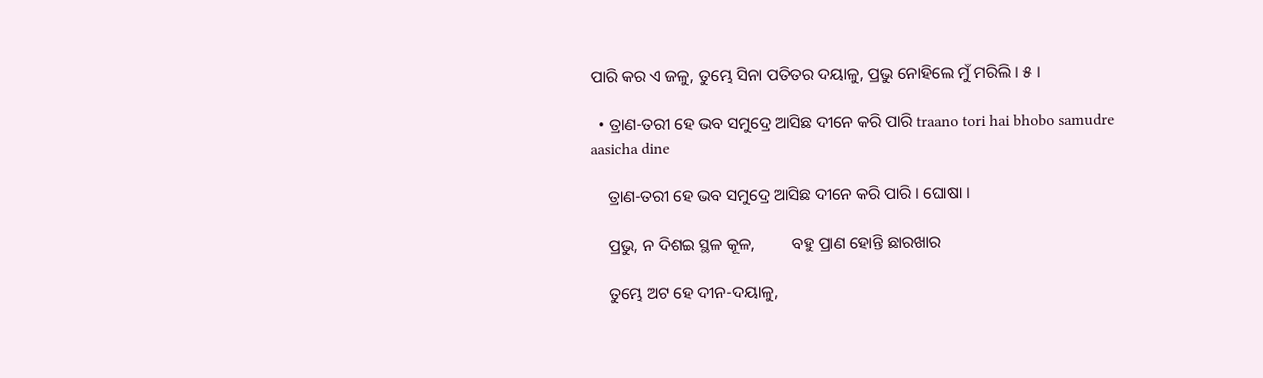ପାରି କର ଏ ଜଳୁ, ତୁମ୍ଭେ ସିନା ପତିତର ଦୟାଳୁ, ପ୍ରଭୁ ନୋହିଲେ ମୁଁ ମରିଲି । ୫ ।

  • ତ୍ରାଣ-ତରୀ ହେ ଭବ ସମୁଦ୍ରେ ଆସିଛ ଦୀନେ କରି ପାରି traano tori hai bhobo samudre aasicha dine

    ତ୍ରାଣ-ତରୀ ହେ ଭବ ସମୁଦ୍ରେ ଆସିଛ ଦୀନେ କରି ପାରି । ଘୋଷା ।

    ପ୍ରଭୁ, ନ ଦିଶଇ ସ୍ଥଳ କୂଳ,         ବହୁ ପ୍ରାଣ ହୋନ୍ତି ଛାରଖାର

    ତୁମ୍ଭେ ଅଟ ହେ ଦୀନ-ଦୟାଳୁ,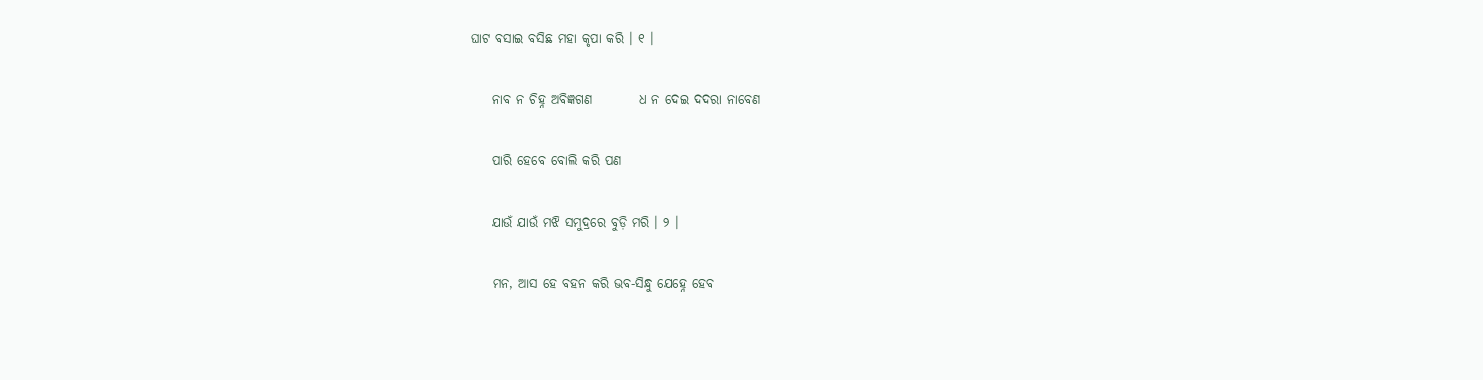ଘାଟ ବସାଇ ବସିଛ ମହା କୃପା କରି । ୧ ।

    ନାବ ନ ଚିହ୍ନ ଅବିଜ୍ଞଗଣ         ଧ ନ ଦେଇ ଦଦରା ନାବେଣ

    ପାରି ହେବେ ବୋଲି କରି ପଣ

    ଯାଉଁ ଯାଉଁ ମଝି ସମୁଦ୍ରରେ ବୁଡ଼ି ମରି । ୨ ।

    ମନ, ଆସ ହେ ବହନ କରି ଭବ-ସିନ୍ଧୁ ଯେହ୍ନେ ହେବ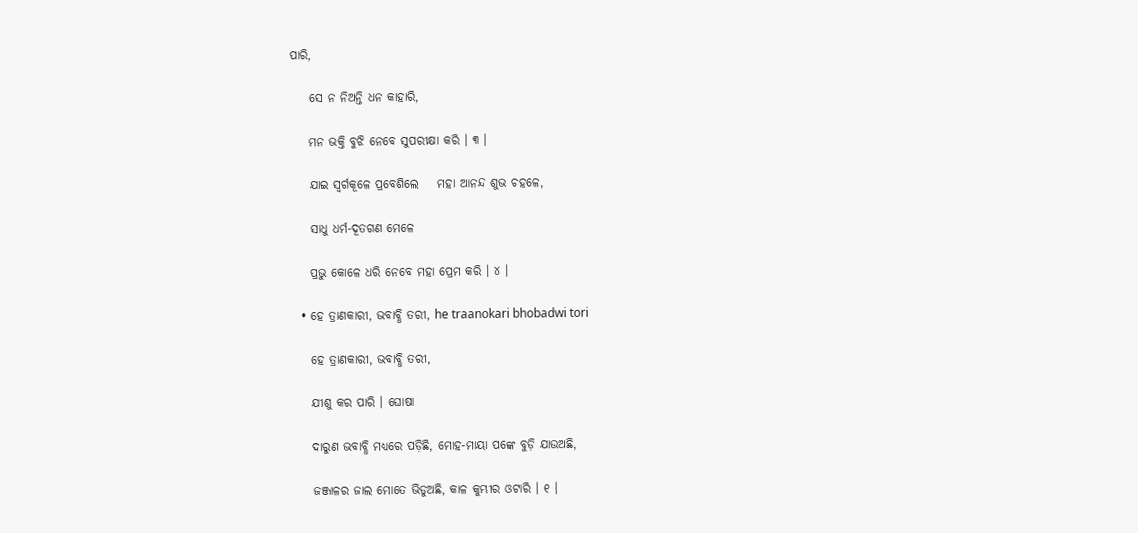ପାରି,

    ସେ ନ ନିଅନ୍ତି ଧନ କାହାରି,

    ମନ ଭକ୍ତି ବୁଝି ନେବେ ସୁପରୀକ୍ଷା କରି । ୩ ।

    ଯାଇ ସ୍ୱର୍ଗକୂଳେ ପ୍ରବେଶିଲେ    ମହା ଆନନ୍ଦ ଶୁଭ ଚହଳେ,

    ସାଧୁ ଧର୍ମ-ଦୂତଗଣ ମେଳେ

    ପ୍ରଭୁ କୋଳେ ଧରି ନେବେ ମହା ପ୍ରେମ କରି । ୪ ।

  • ହେ ତ୍ରାଣକାରୀ, ଭବାବ୍ଧି ତରୀ, he traanokari bhobadwi tori

    ହେ ତ୍ରାଣକାରୀ, ଭବାବ୍ଧି ତରୀ,

    ଯୀଶୁ କର ପାରି । ଘୋଷା

    ଦାରୁଣ ଭବାବ୍ଧି ମଧ୍ୟରେ ପଡ଼ିଛି, ମୋହ-ମାୟା ପଙ୍କେ ବୁଡ଼ି ଯାଉଅଛି,

    ଜଞ୍ଜାଳର ଜାଲ ମୋତେ ଭିଡୁଅଛି, କାଳ କୁମ୍ଭୀର ଓଟାରି । ୧ ।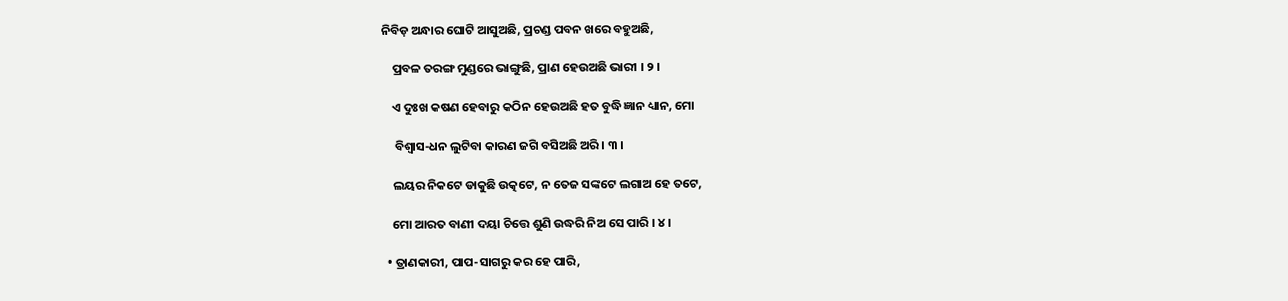ନିବିଡ଼ ଅନ୍ଧାର ଘୋଟି ଆସୁଅଛି, ପ୍ରଚଣ୍ଡ ପବନ ଖରେ ବହୁଅଛି,

    ପ୍ରବଳ ତରଙ୍ଗ ମୁଣ୍ଡରେ ଭାଙ୍ଗୁଛି, ପ୍ରାଣ ହେଉଅଛି ଭାରୀ । ୨ ।

    ଏ ଦୁଃଖ କଷଣ ହେବାରୁ କଠିନ ହେଉଅଛି ହତ ବୁଦ୍ଧି ଜ୍ଞାନ ଧ୍ୟାନ, ମୋ

     ବିଶ୍ୱାସ-ଧନ ଲୁଟିବା କାରଣ ଜଗି ବସିଅଛି ଅରି । ୩ ।

    ଲୟର ନିକଟେ ଡାକୁଛି ଉତ୍କଟେ, ନ ତେଜ ସଙ୍କଟେ ଲଗାଅ ହେ ତଟେ,

    ମୋ ଆରତ ବାଣୀ ଦୟା ଚିତ୍ତେ ଶୁଣି ଉଦ୍ଧରି ନିଅ ସେ ପାରି । ୪ ।

  • ତ୍ରାଣକାରୀ, ପାପ-ସାଗରୁ କର ହେ ପାରି,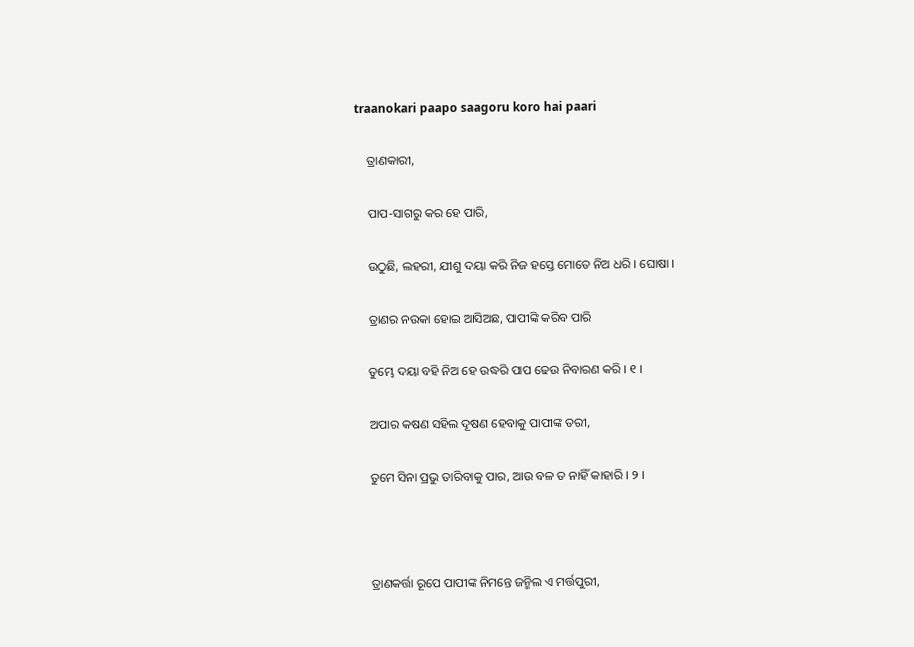traanokari paapo saagoru koro hai paari

    ତ୍ରାଣକାରୀ,

    ପାପ-ସାଗରୁ କର ହେ ପାରି,

    ଉଠୁଛି, ଲହରୀ, ଯୀଶୁ ଦୟା କରି ନିଜ ହସ୍ତେ ମୋତେ ନିଅ ଧରି । ଘୋଷା ।

    ତ୍ରାଣର ନଉକା ହୋଇ ଆସିଅଛ, ପାପୀଙ୍କି କରିବ ପାରି

    ତୁମ୍ଭେ ଦୟା ବହି ନିଅ ହେ ଉଦ୍ଧରି ପାପ ଢେଉ ନିବାରଣ କରି । ୧ ।

    ଅପାର କଷଣ ସହିଲ ଦୂଷଣ ହେବାକୁ ପାପୀଙ୍କ ତରୀ,

    ତୁମେ ସିନା ପ୍ରଭୁ ତାରିବାକୁ ପାର, ଆଉ ବଳ ତ ନାହିଁ କାହାରି । ୨ ।



    ତ୍ରାଣକର୍ତ୍ତା ରୂପେ ପାପୀଙ୍କ ନିମନ୍ତେ ଜନ୍ମିଲ ଏ ମର୍ତ୍ତପୁରୀ,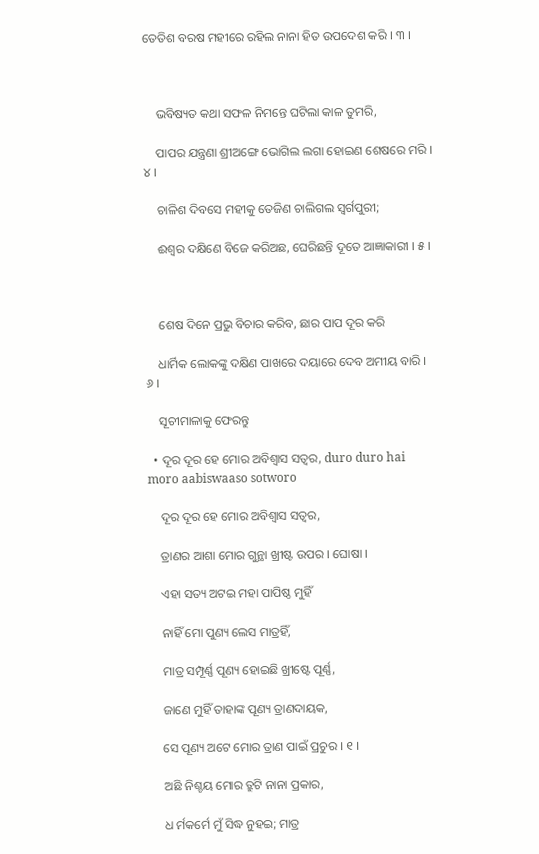ତେତିଶ ବରଷ ମହୀରେ ରହିଲ ନାନା ହିତ ଉପଦେଶ କରି । ୩ ।



    ଭବିଷ୍ୟତ କଥା ସଫଳ ନିମନ୍ତେ ଘଟିଲା କାଳ ତୁମରି,

    ପାପର ଯନ୍ତ୍ରଣା ଶ୍ରୀଅଙ୍ଗେ ଭୋଗିଲ ଲଗା ହୋଇଣ ଶେଷରେ ମରି । ୪ ।

    ଚାଳିଶ ଦିବସେ ମହୀକୁ ତେଜିଣ ଚାଲିଗଲ ସ୍ୱର୍ଗପୁରୀ;

    ଈଶ୍ୱର ଦକ୍ଷିଣେ ବିଜେ କରିଅଛ, ଘେରିଛନ୍ତି ଦୂତେ ଆଜ୍ଞାକାରୀ । ୫ ।



    ଶେଷ ଦିନେ ପ୍ରଭୁ ବିଚାର କରିବ, ଛାର ପାପ ଦୂର କରି

    ଧାର୍ମିକ ଲୋକଙ୍କୁ ଦକ୍ଷିଣ ପାଖରେ ଦୟାରେ ଦେବ ଅମୀୟ ବାରି । ୬ ।

    ସୂଚୀମାଳାକୁ ଫେରନ୍ତୁ

  • ଦୂର ଦୂର ହେ ମୋର ଅବିଶ୍ୱାସ ସତ୍ୱର, duro duro hai moro aabiswaaso sotworo

    ଦୂର ଦୂର ହେ ମୋର ଅବିଶ୍ୱାସ ସତ୍ୱର,

    ତ୍ରାଣର ଆଶା ମୋର ଗୁନ୍ଥା ଖ୍ରୀଷ୍ଟ ଉପର । ଘୋଷା ।

    ଏହା ସତ୍ୟ ଅଟଇ ମହା ପାପିଷ୍ଠ ମୁହିଁ

    ନାହିଁ ମୋ ପୁଣ୍ୟ ଲେସ ମାତ୍ରହିଁ,

    ମାତ୍ର ସମ୍ପୂର୍ଣ୍ଣ ପୂଣ୍ୟ ହୋଇଛି ଖ୍ରୀଷ୍ଟେ ପୂର୍ଣ୍ଣ,

    ଜାଣେ ମୁହିଁ ତାହାଙ୍କ ପୂଣ୍ୟ ତ୍ରାଣଦାୟକ,

    ସେ ପୂଣ୍ୟ ଅଟେ ମୋର ତ୍ରାଣ ପାଇଁ ପ୍ରଚୁର । ୧ ।

    ଅଛି ନିଶ୍ଚୟ ମୋର ତ୍ରୁଟି ନାନା ପ୍ରକାର,

    ଧ ର୍ମକର୍ମେ ମୁଁ ସିଦ୍ଧ ନୁହଇ; ମାତ୍ର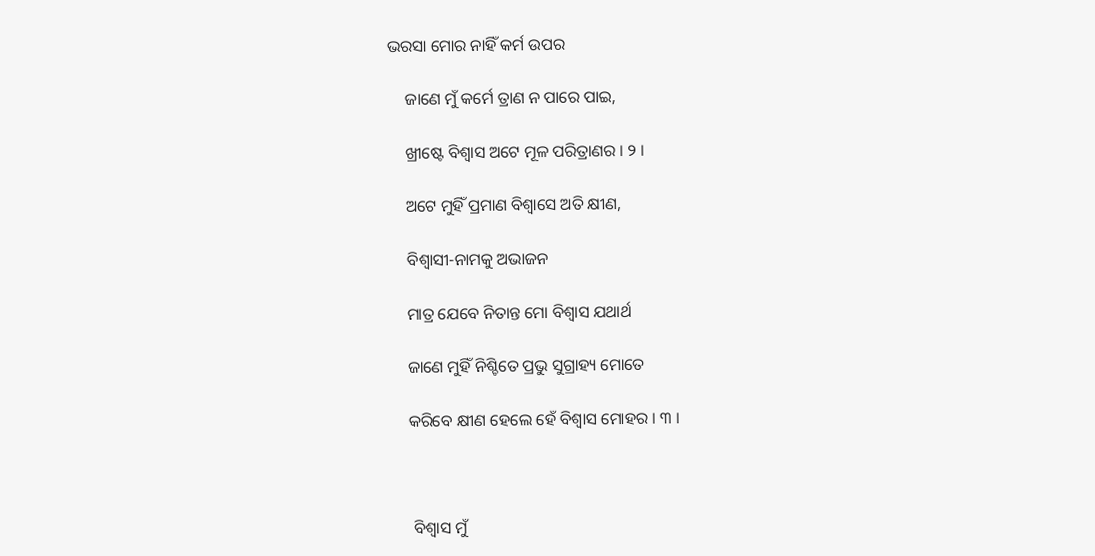ଭରସା ମୋର ନାହିଁ କର୍ମ ଉପର

    ଜାଣେ ମୁଁ କର୍ମେ ତ୍ରାଣ ନ ପାରେ ପାଇ,

    ଖ୍ରୀଷ୍ଟେ ବିଶ୍ୱାସ ଅଟେ ମୂଳ ପରିତ୍ରାଣର । ୨ ।

    ଅଟେ ମୁହିଁ ପ୍ରମାଣ ବିଶ୍ୱାସେ ଅତି କ୍ଷୀଣ,

    ବିଶ୍ୱାସୀ-ନାମକୁ ଅଭାଜନ

    ମାତ୍ର ଯେବେ ନିତାନ୍ତ ମୋ ବିଶ୍ୱାସ ଯଥାର୍ଥ

    ଜାଣେ ମୁହିଁ ନିଶ୍ଚିତେ ପ୍ରଭୁ ସୁଗ୍ରାହ୍ୟ ମୋତେ

    କରିବେ କ୍ଷୀଣ ହେଲେ ହେଁ ବିଶ୍ୱାସ ମୋହର । ୩ ।



     ବିଶ୍ୱାସ ମୁଁ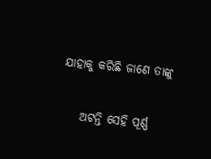ଯାହାକୁ କରିଛି ଜାଣେ ତାଙ୍କୁ

    ଅଟନ୍ତି ସେହି ପୂର୍ଣ୍ଣ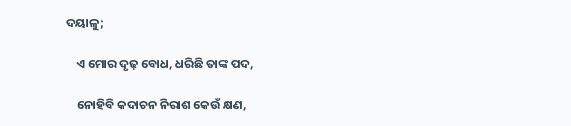ଦୟାଳୁ;

    ଏ ମୋର ଦୃଢ଼ ବୋଧ, ଧରିଛି ତାଙ୍କ ପଦ,

    ନୋହିବି କଦାଚନ ନିରାଶ କେଉଁ କ୍ଷଣ,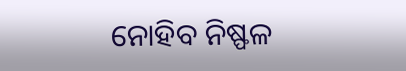ନୋହିବ ନିଷ୍ଫଳ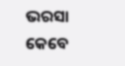ଭରସା କେବେ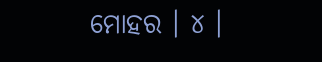ମୋହର । ୪ ।